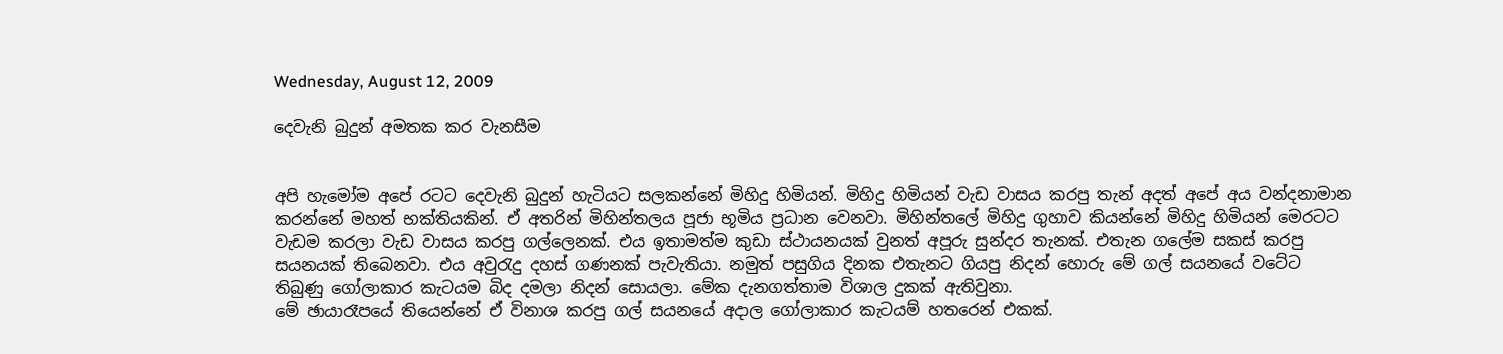Wednesday, August 12, 2009

දෙවැනි බුදුන් අමතක කර වැනසීම


අපි හැමෝම අපේ රටට දෙවැනි බුදුන් හැටියට සලකන්නේ මිහිදු හිමියන්. මිහිදු හිමියන් වැඩ වාසය කරපු තැන් අදත් අපේ අය වන්දනාමාන කරන්නේ මහත් භක්තියකින්. ඒ අතරින් මිහින්තලය පූජා භූමිය ප්‍රධාන වෙනවා. මිහින්තලේ මිහිදු ගුහාව කියන්නේ මිහිදු හිමියන් මෙරටට වැඩම කරලා වැඩ වාසය කරපු ගල්ලෙනක්. එය ඉතාමත්ම කුඩා ස්ථායනයක් වුනත් අපූරු සුන්දර තැනක්. එතැන ගලේම ‍සකස් කරපු සයනයක් තිබෙනවා. එය අවුරැදු දහස් ගණනක් පැවැතියා. නමුත් පසුගිය දිනක එතැනට ගියපු නිදන් හොරු මේ ගල් සයනයේ වටේට තිබුණු ගෝලාකාර කැටයම බිද දමලා නිදන් සොයලා. මේක දැනගත්තාම විශාල දුකක් ඇතිවුනා.
මේ ඡායාරෑපයේ තියෙන්නේ ඒ විනාශ කරපු ගල් සයනයේ අදාල ගෝලාකාර කැටයම් හතරෙන් එකක්.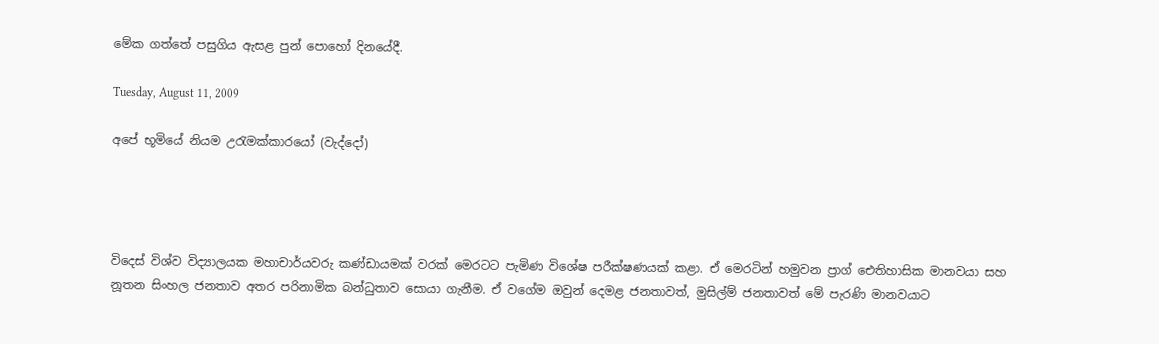මේක ගත්තේ පසුගිය ඇසළ පුන් පොහෝ දිනයේදී.

Tuesday, August 11, 2009

අපේ භූමියේ නියම උරැමක්කාර‍යෝ (වැද්දෝ)




විදෙස් විශ්ව විද්‍යාලයක මහාචාර්යවරු කණ්ඩායමක් වරක් මෙරටට පැමිණ විශේෂ පරීක්ෂණයක් කළා. ඒ මෙරටින් හමුවන ප්‍රාග් ඓතිහාසික මානවයා සහ නූතන සිංහල ජනතාව අතර පරිනාමික බන්ධුතාව සොයා ගැනීම. ඒ වගේම ඔවුන් දෙමළ ජනතාවත්, මුසිල්ම් ජනතාවත් මේ පැරණි මානවයාට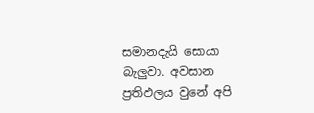සමානදැයි සොයා බැලුවා. අවසාන ප්‍රතිඵලය වුනේ අපි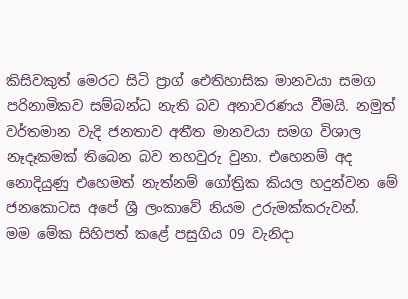කිසිවකුත් මෙරට සිටි ප්‍රාග් ඓතිහාසික මානවයා සමග පරිනාමිකව සම්බන්ධ නැති බව අනාවරණය වීමයි. නමුත් වර්තමාන වැදි ජනතාව අතීත මානවයා සමග විශාල නෑදෑකමක් තිබෙන බව තහවුරු වුනා. එහෙනම් අද නොදියුණු එහෙමත් නැත්නම් ගෝත්‍රික කියල හදුන්වන මේ ජනකොටස අපේ ශ්‍රී ලංකාවේ නියම උරුමක්කරුවන්.
මම මේක සිහිපත් කළේ පසුගිය 09 වැනිදා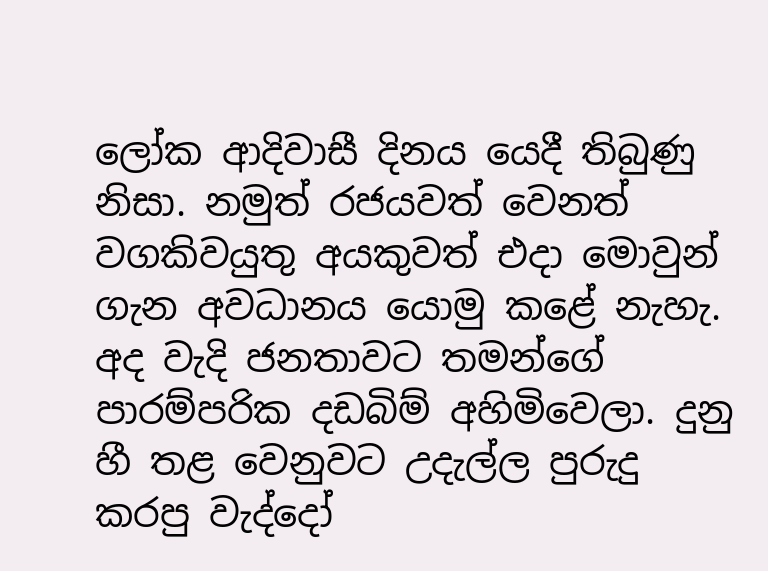ලෝක ආදිවාසී දිනය යෙදී තිබුණු නිසා. නමුත් රජයවත් වෙනත් වගකිවයුතු අයකුවත් එදා මොවුන් ගැන අවධානය යොමු කළේ නැහැ. අද වැදි ජනතාවට තමන්ගේ පාරම්පරික දඩබිම් අහිමිවෙලා. දුනු හී තළ වෙනුවට උදැල්ල පුරුදු කරපු වැද්දෝ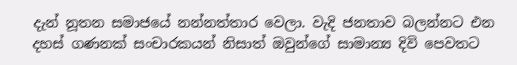දැන් නූතන සමාජයේ නන්නත්තාර වෙලා. වැදි ජනතාව බලන්නට එන දහස් ගණනක් සංචාරකයන් නිසාත් ඔවුන්ගේ සාමාන්‍ය දිවි පෙවතට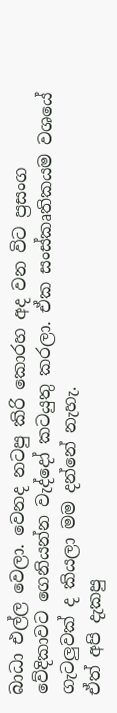බාධා එල්ල වෙලා. වෙනද නටපු කිරි කොරහ අද වන විට ප්‍රසංග වේදිකාවට ගෙනියන්න වැද්දෝ කටයුතු කරලා. ඒක සංස්කෘතිකයම වශයේ ගැටලුවක් ද කියලා මම දන්නේ නැහැ.
ඒත් අපි දැකපු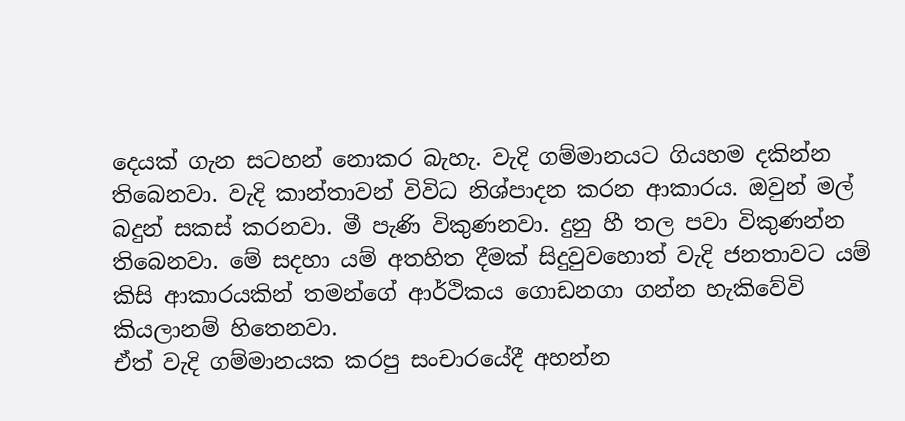දෙයක් ගැන සටහන් නොකර බැහැ. වැදි ගම්මානයට ගියහම දකින්න තිබෙනවා. වැදි කාන්තාවන් විවිධ නිශ්පාදන කරන ආකාරය. ඔවුන් මල් බදුන් සකස් කරනවා. මී පැණි විකුණනවා. දුනු හී තල පවා විකුණන්න තිබෙනවා. මේ සදහා යම් අතහිත දීමක් සිදුවුවහොත් වැදි ජනතාවට යම් කිසි ආකාරයකින් තමන්ගේ ආර්ථිකය ගොඩනගා ගන්න හැකිවේවි කියලානම් හිතෙනවා.
ඒත් වැදි ගම්මානයක කරපු සංචාරයේදී අහන්න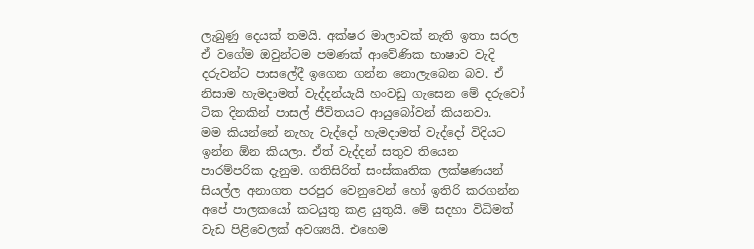ලැබුණු දෙයක් තමයි. අක්ෂර මාලාවක් නැති ඉතා සරල ඒ වගේම ඔවුන්ටම පමණක් ආවේණික භාෂාව වැදි දරුවන්ට පාසලේදී ඉගෙන ගන්න නොලැබෙන බව. ඒ නිසාම හැමදාමත් වැද්දන්යැයි හංවඩු ගැසෙන මේ දරුවෝ ටික දිනකින් පාසල් ජීවිතයට ආයුබෝවන් කියනවා.
මම කියන්නේ නැහැ වැද්දෝ හැමදාමත් වැද්දෝ විදියට ඉන්න ඕන කියලා. ඒත් වැද්දන් සතුව තියෙන පාරම්පරික දැනුම. ගතිසිරිත් සංස්කෘතික ලක්ෂණයන් සියල්ල අනාගත පරපුර වෙනුවෙන් හෝ ඉතිරි කරගන්න අපේ පාලකයෝ කටයුතු කළ යුතුයි. මේ සදහා විධිමත් වැඩ පිළිවෙලක් අවශ්‍යයි. එහෙම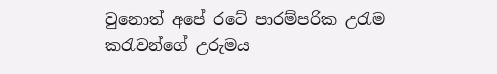වුනොත් අපේ රටේ පාරම්පරික උරැම කරැවන්ගේ උරුමය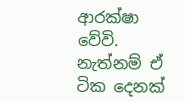ආරක්ෂා වේවි. නැත්නම් ඒ ටික දෙනක්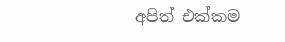අපිත් එක්කම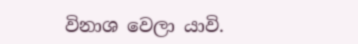විනාශ වෙලා යාවි.